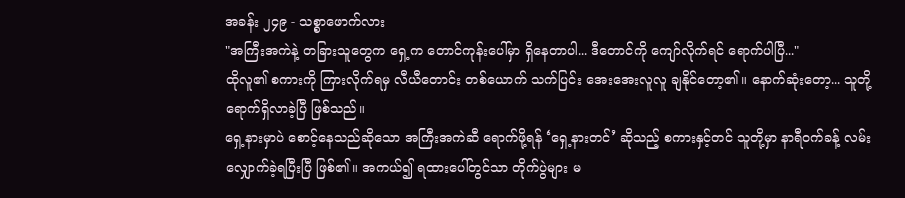အခန်း ၂၄၉ - သစ္စာဖောက်လား
"အကြီးအကဲနဲ့ တခြားသူတွေက ရှေ့က တောင်ကုန်းပေါ်မှာ ရှိနေတာပါ... ဒီတောင်ကို ကျော်လိုက်ရင် ရောက်ပါပြီ..."
ထိုလူ၏ စကားကို ကြားလိုက်ရမှ လီယီတောင်း တစ်ယောက် သက်ပြင်း အေးအေးလူလူ ချနိုင်တော့၏။ နောက်ဆုံးတော့... သူတို့ ရောက်ရှိလာခဲ့ပြီ ဖြစ်သည်။
ရှေ့နားမှာပဲ စောင့်နေသည်ဆိုသော အကြီးအကဲဆီ ရောက်ဖို့ရန် ‘ရှေ့နားတင်’ ဆိုသည့် စကားနှင့်တင် သူတို့မှာ နာရီဝက်ခန့် လမ်းလျှောက်ခဲ့ရပြီးပြီ ဖြစ်၏။ အကယ်၍ ရထားပေါ်တွင်သာ တိုက်ပွဲများ မ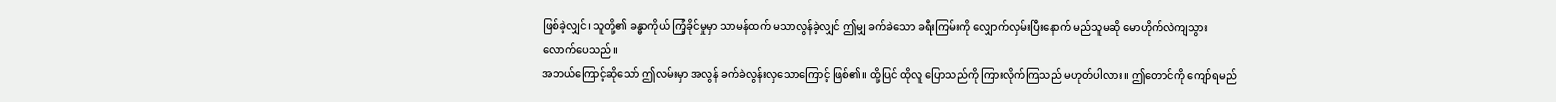ဖြစ်ခဲ့လျှင်၊ သူတို့၏ ခန္ဓာကိုယ် ကြံ့ခိုင်မှုမှာ သာမန်ထက် မသာလွန်ခဲ့လျှင် ဤမျှ ခက်ခဲသော ခရီးကြမ်းကို လျှောက်လှမ်းပြီးနောက် မည်သူမဆို မောဟိုက်လဲကျသွားလောက်ပေသည်။
အဘယ်ကြောင့်ဆိုသော် ဤလမ်းမှာ အလွန် ခက်ခဲလွန်းလှသောကြောင့် ဖြစ်၏။ ထို့ပြင် ထိုလူ ပြောသည်ကို ကြားလိုက်ကြသည် မဟုတ်ပါလား။ ဤတောင်ကို ကျော်ရမည်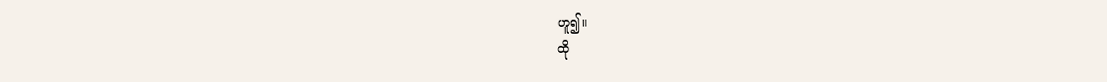ဟူ၍။
ထို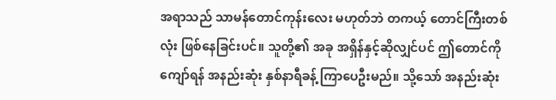အရာသည် သာမန်တောင်ကုန်းလေး မဟုတ်ဘဲ တကယ့် တောင်ကြီးတစ်လုံး ဖြစ်နေခြင်းပင်။ သူတို့၏ အခု အရှိန်နှင့်ဆိုလျှင်ပင် ဤတောင်ကို ကျော်ရန် အနည်းဆုံး နှစ်နာရီခန့် ကြာပေဦးမည်။ သို့သော် အနည်းဆုံး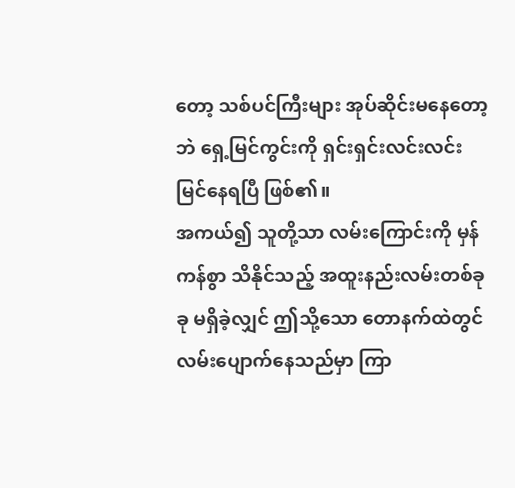တော့ သစ်ပင်ကြီးများ အုပ်ဆိုင်းမနေတော့ဘဲ ရှေ့မြင်ကွင်းကို ရှင်းရှင်းလင်းလင်း မြင်နေရပြီ ဖြစ်၏။
အကယ်၍ သူတို့သာ လမ်းကြောင်းကို မှန်ကန်စွာ သိနိုင်သည့် အထူးနည်းလမ်းတစ်ခုခု မရှိခဲ့လျှင် ဤသို့သော တောနက်ထဲတွင် လမ်းပျောက်နေသည်မှာ ကြာ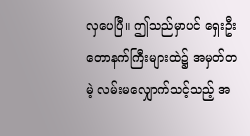လှပေပြီ။ ဤသည်မှာပင် ရှေးဦး တောနက်ကြီးများထဲ၌ အမှတ်တမဲ့ လမ်းမလျှောက်သင့်သည့် အ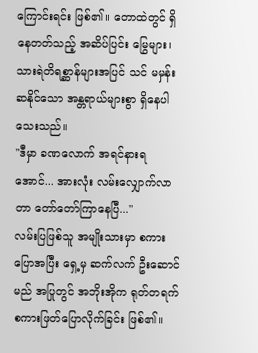ကြောင်းရင်း ဖြစ်၏။ တောထဲတွင် ရှိနေတတ်သည့် အဆိပ်ပြင်း မြွေများ၊ သားရဲတိရစ္ဆာန်များအပြင် သင် မမှန်းဆနိုင်သော အန္တရာယ်များစွာ ရှိနေပါသေးသည်။
"ဒီမှာ ခဏလောက် အရင်နားရအောင်... အားလုံး လမ်းလျှောက်လာတာ တော်တော်ကြာနေပြီ..."
လမ်းပြဖြစ်သူ အမျိုးသားမှာ စကားပြောအပြီး ရှေ့မှ ဆက်လက် ဦးဆောင်မည် အပြုတွင် အဘိုးအိုက ရုတ်တရက် စကားဖြတ်ပြောလိုက်ခြင်း ဖြစ်၏။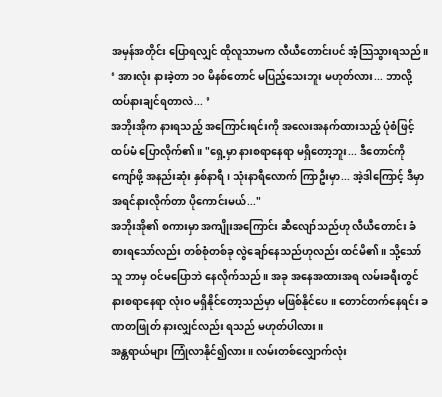အမှန်အတိုင်း ပြောရလျှင် ထိုလူသာမက လီယီတောင်းပင် အံ့သြသွားရသည်။
‘ အားလုံး နားခဲ့တာ ၁၀ မိနစ်တောင် မပြည့်သေးဘူး မဟုတ်လား... ဘာလို့ ထပ်နားချင်ရတာလဲ... ’
အဘိုးအိုက နားရသည့် အကြောင်းရင်းကို အလေးအနက်ထားသည့် ပုံစံဖြင့် ထပ်မံ ပြောလိုက်၏။ "ရှေ့မှာ နားစရာနေရာ မရှိတော့ဘူး... ဒီတောင်ကို ကျော်ဖို့ အနည်းဆုံး နှစ်နာရီ၊ သုံးနာရီလောက် ကြာဦးမှာ... အဲ့ဒါကြောင့် ဒီမှာ အရင်နားလိုက်တာ ပိုကောင်းမယ်..."
အဘိုးအို၏ စကားမှာ အကျိုးအကြောင်း ဆီလျော်သည်ဟု လီယီတောင်း ခံစားရသော်လည်း တစ်စုံတစ်ခု လွဲချော်နေသည်ဟုလည်း ထင်မိ၏။ သို့သော် သူ ဘာမှ ဝင်မပြောဘဲ နေလိုက်သည်။ အခု အနေအထားအရ လမ်းခရီးတွင် နားစရာနေရာ လုံးဝ မရှိနိုင်တော့သည်မှာ မဖြစ်နိုင်ပေ။ တောင်တက်နေရင်း ခဏတဖြုတ် နားလျှင်လည်း ရသည် မဟုတ်ပါလား။
အန္တရာယ်များ ကြုံလာနိုင်၍လား။ လမ်းတစ်လျှောက်လုံး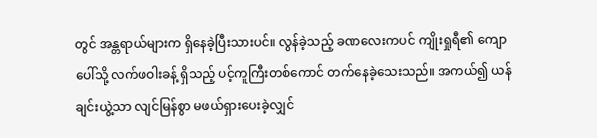တွင် အန္တရာယ်များက ရှိနေခဲ့ပြီးသားပင်။ လွန်ခဲ့သည့် ခဏလေးကပင် ကျိုးရှုရီ၏ ကျောပေါ်သို့ လက်ဖဝါးခန့် ရှိသည့် ပင့်ကူကြီးတစ်ကောင် တက်နေခဲ့သေးသည်။ အကယ်၍ ယန်ချင်းယွဲ့သာ လျင်မြန်စွာ မဖယ်ရှားပေးခဲ့လျှင်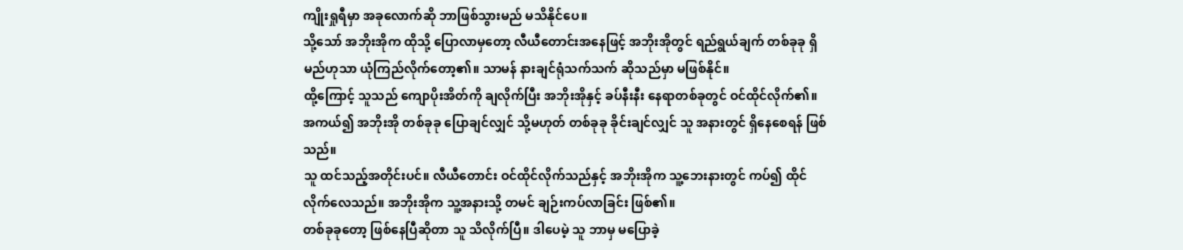ကျိုးရှုရီမှာ အခုလောက်ဆို ဘာဖြစ်သွားမည် မသိနိုင်ပေ။
သို့သော် အဘိုးအိုက ထိုသို့ ပြောလာမှတော့ လီယီတောင်းအနေဖြင့် အဘိုးအိုတွင် ရည်ရွယ်ချက် တစ်ခုခု ရှိမည်ဟုသာ ယုံကြည်လိုက်တော့၏။ သာမန် နားချင်ရုံသက်သက် ဆိုသည်မှာ မဖြစ်နိုင်။
ထို့ကြောင့် သူသည် ကျောပိုးအိတ်ကို ချလိုက်ပြီး အဘိုးအိုနှင့် ခပ်နီးနီး နေရာတစ်ခုတွင် ဝင်ထိုင်လိုက်၏။ အကယ်၍ အဘိုးအို တစ်ခုခု ပြောချင်လျှင် သို့မဟုတ် တစ်ခုခု ခိုင်းချင်လျှင် သူ အနားတွင် ရှိနေစေရန် ဖြစ်သည်။
သူ ထင်သည့်အတိုင်းပင်။ လီယီတောင်း ဝင်ထိုင်လိုက်သည်နှင့် အဘိုးအိုက သူ့ဘေးနားတွင် ကပ်၍ ထိုင်လိုက်လေသည်။ အဘိုးအိုက သူ့အနားသို့ တမင် ချဉ်းကပ်လာခြင်း ဖြစ်၏။
တစ်ခုခုတော့ ဖြစ်နေပြီဆိုတာ သူ သိလိုက်ပြီ။ ဒါပေမဲ့ သူ ဘာမှ မပြောခဲ့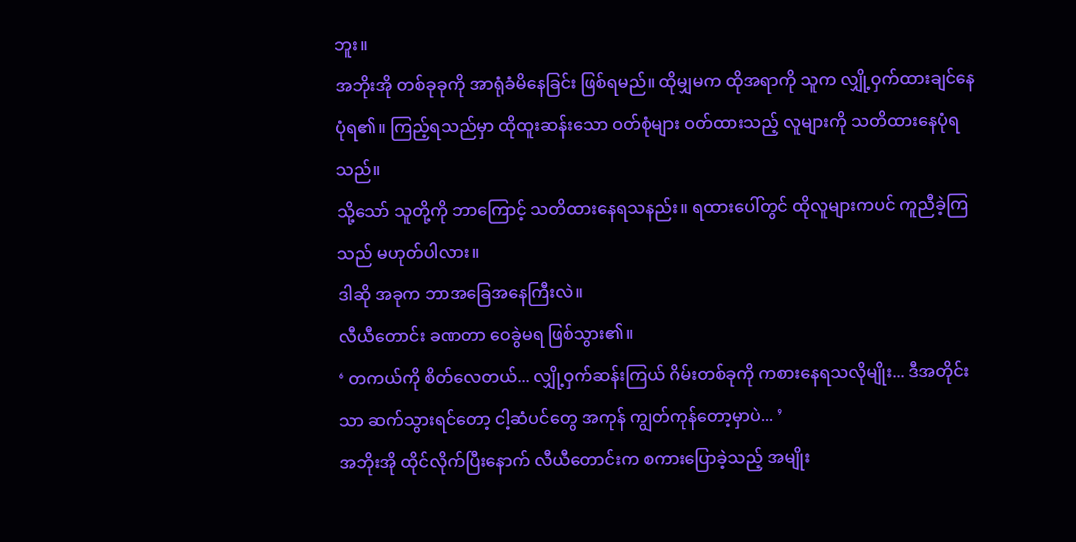ဘူး။
အဘိုးအို တစ်ခုခုကို အာရုံခံမိနေခြင်း ဖြစ်ရမည်။ ထိုမျှမက ထိုအရာကို သူက လျှို့ဝှက်ထားချင်နေပုံရ၏။ ကြည့်ရသည်မှာ ထိုထူးဆန်းသော ဝတ်စုံများ ဝတ်ထားသည့် လူများကို သတိထားနေပုံရသည်။
သို့သော် သူတို့ကို ဘာကြောင့် သတိထားနေရသနည်း။ ရထားပေါ်တွင် ထိုလူများကပင် ကူညီခဲ့ကြသည် မဟုတ်ပါလား။
ဒါဆို အခုက ဘာအခြေအနေကြီးလဲ။
လီယီတောင်း ခဏတာ ဝေခွဲမရ ဖြစ်သွား၏။
‘ တကယ်ကို စိတ်လေတယ်... လျှို့ဝှက်ဆန်းကြယ် ဂိမ်းတစ်ခုကို ကစားနေရသလိုမျိုး... ဒီအတိုင်းသာ ဆက်သွားရင်တော့ ငါ့ဆံပင်တွေ အကုန် ကျွတ်ကုန်တော့မှာပဲ... ’
အဘိုးအို ထိုင်လိုက်ပြီးနောက် လီယီတောင်းက စကားပြောခဲ့သည့် အမျိုး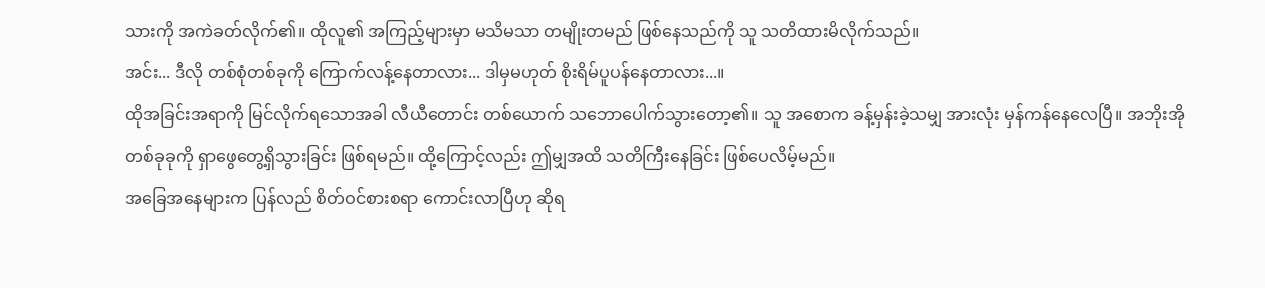သားကို အကဲခတ်လိုက်၏။ ထိုလူ၏ အကြည့်များမှာ မသိမသာ တမျိုးတမည် ဖြစ်နေသည်ကို သူ သတိထားမိလိုက်သည်။
အင်း... ဒီလို တစ်စုံတစ်ခုကို ကြောက်လန့်နေတာလား... ဒါမှမဟုတ် စိုးရိမ်ပူပန်နေတာလား...။
ထိုအခြင်းအရာကို မြင်လိုက်ရသောအခါ လီယီတောင်း တစ်ယောက် သဘောပေါက်သွားတော့၏။ သူ အစောက ခန့်မှန်းခဲ့သမျှ အားလုံး မှန်ကန်နေလေပြီ။ အဘိုးအို တစ်ခုခုကို ရှာဖွေတွေ့ရှိသွားခြင်း ဖြစ်ရမည်။ ထို့ကြောင့်လည်း ဤမျှအထိ သတိကြီးနေခြင်း ဖြစ်ပေလိမ့်မည်။
အခြေအနေများက ပြန်လည် စိတ်ဝင်စားစရာ ကောင်းလာပြီဟု ဆိုရ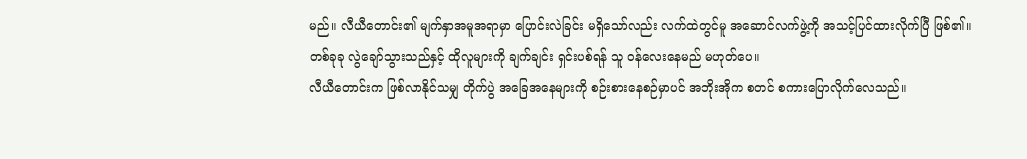မည်။ လီယီတောင်း၏ မျက်နှာအမူအရာမှာ ပြောင်းလဲခြင်း မရှိသော်လည်း လက်ထဲတွင်မူ အဆောင်လက်ဖွဲ့ကို အသင့်ပြင်ထားလိုက်ပြီ ဖြစ်၏။ တစ်ခုခု လွဲချော်သွားသည်နှင့် ထိုလူများကို ချက်ချင်း ရှင်းပစ်ရန် သူ ဝန်လေးနေမည် မဟုတ်ပေ။
လီယီတောင်းက ဖြစ်လာနိုင်သမျှ တိုက်ပွဲ အခြေအနေများကို စဉ်းစားနေစဉ်မှာပင် အဘိုးအိုက စတင် စကားပြောလိုက်လေသည်။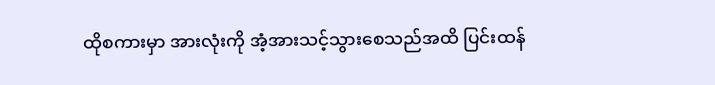ထိုစကားမှာ အားလုံးကို အံ့အားသင့်သွားစေသည်အထိ ပြင်းထန်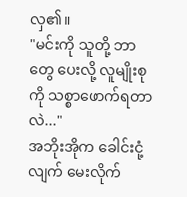လှ၏။
"မင်းကို သူတို့ ဘာတွေ ပေးလို့ လူမျိုးစုကို သစ္စာဖောက်ရတာလဲ..."
အဘိုးအိုက ခေါင်းငုံ့လျက် မေးလိုက်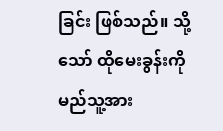ခြင်း ဖြစ်သည်။ သို့သော် ထိုမေးခွန်းကို မည်သူ့အား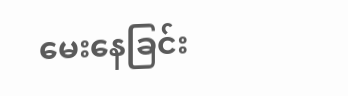မေးနေခြင်း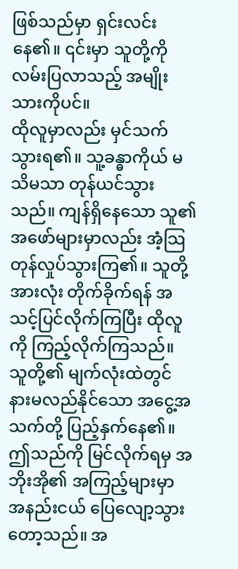ဖြစ်သည်မှာ ရှင်းလင်းနေ၏။ ၎င်းမှာ သူတို့ကို လမ်းပြလာသည့် အမျိုးသားကိုပင်။
ထိုလူမှာလည်း မှင်သက်သွားရ၏။ သူ့ခန္ဓာကိုယ် မသိမသာ တုန်ယင်သွားသည်။ ကျန်ရှိနေသော သူ၏ အဖော်များမှာလည်း အံ့သြတုန်လှုပ်သွားကြ၏။ သူတို့အားလုံး တိုက်ခိုက်ရန် အသင့်ပြင်လိုက်ကြပြီး ထိုလူကို ကြည့်လိုက်ကြသည်။ သူတို့၏ မျက်လုံးထဲတွင် နားမလည်နိုင်သော အငွေ့အသက်တို့ ပြည့်နှက်နေ၏။
ဤသည်ကို မြင်လိုက်ရမှ အဘိုးအို၏ အကြည့်များမှာ အနည်းငယ် ပြေလျော့သွားတော့သည်။ အ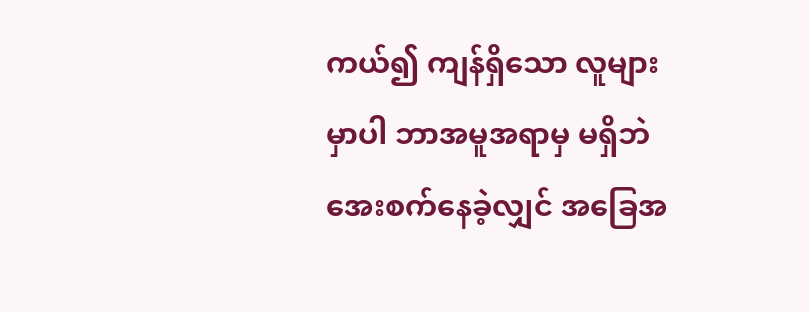ကယ်၍ ကျန်ရှိသော လူများမှာပါ ဘာအမူအရာမှ မရှိဘဲ အေးစက်နေခဲ့လျှင် အခြေအ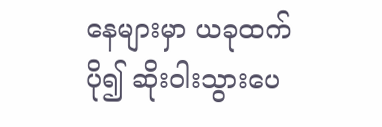နေများမှာ ယခုထက် ပို၍ ဆိုးဝါးသွားပေ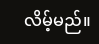လိမ့်မည်။